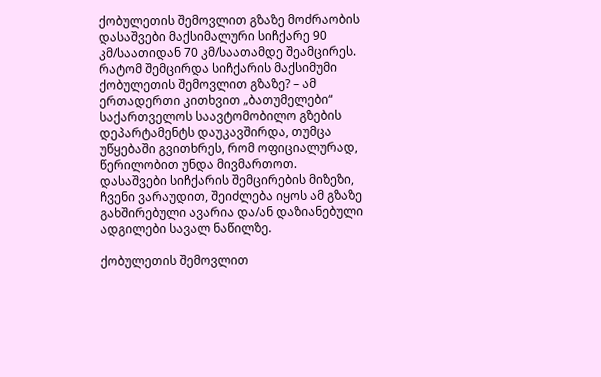ქობულეთის შემოვლით გზაზე მოძრაობის დასაშვები მაქსიმალური სიჩქარე 90 კმ/საათიდან 70 კმ/საათამდე შეამცირეს.
რატომ შემცირდა სიჩქარის მაქსიმუმი ქობულეთის შემოვლით გზაზე? – ამ ერთადერთი კითხვით „ბათუმელები“ საქართველოს საავტომობილო გზების დეპარტამენტს დაუკავშირდა, თუმცა უწყებაში გვითხრეს, რომ ოფიციალურად, წერილობით უნდა მივმართოთ.
დასაშვები სიჩქარის შემცირების მიზეზი, ჩვენი ვარაუდით, შეიძლება იყოს ამ გზაზე გახშირებული ავარია და/ან დაზიანებული ადგილები სავალ ნაწილზე.

ქობულეთის შემოვლით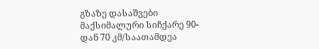გზაზე დასაშვები მაქსიმალური სიჩქარე 90-დან 70 კმ/საათამდეა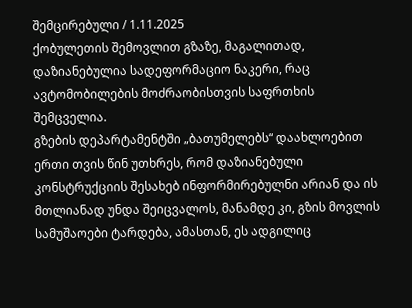შემცირებული / 1.11.2025
ქობულეთის შემოვლით გზაზე, მაგალითად, დაზიანებულია სადეფორმაციო ნაკერი, რაც ავტომობილების მოძრაობისთვის საფრთხის შემცველია.
გზების დეპარტამენტში „ბათუმელებს“ დაახლოებით ერთი თვის წინ უთხრეს, რომ დაზიანებული კონსტრუქციის შესახებ ინფორმირებულნი არიან და ის მთლიანად უნდა შეიცვალოს, მანამდე კი, გზის მოვლის სამუშაოები ტარდება, ამასთან, ეს ადგილიც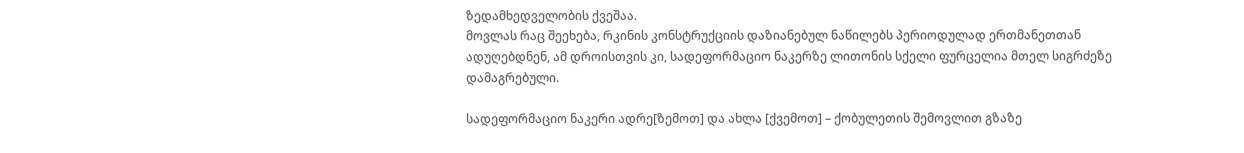ზედამხედველობის ქვეშაა.
მოვლას რაც შეეხება, რკინის კონსტრუქციის დაზიანებულ ნაწილებს პერიოდულად ერთმანეთთან ადუღებდნენ, ამ დროისთვის კი, სადეფორმაციო ნაკერზე ლითონის სქელი ფურცელია მთელ სიგრძეზე დამაგრებული.

სადეფორმაციო ნაკერი ადრე[ზემოთ] და ახლა [ქვემოთ] – ქობულეთის შემოვლით გზაზე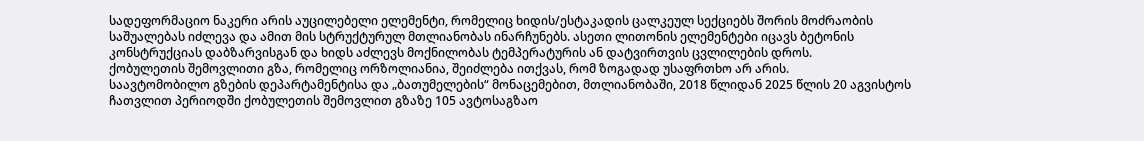სადეფორმაციო ნაკერი არის აუცილებელი ელემენტი, რომელიც ხიდის/ესტაკადის ცალკეულ სექციებს შორის მოძრაობის საშუალებას იძლევა და ამით მის სტრუქტურულ მთლიანობას ინარჩუნებს. ასეთი ლითონის ელემენტები იცავს ბეტონის კონსტრუქციას დაბზარვისგან და ხიდს აძლევს მოქნილობას ტემპერატურის ან დატვირთვის ცვლილების დროს.
ქობულეთის შემოვლითი გზა, რომელიც ორზოლიანია, შეიძლება ითქვას, რომ ზოგადად უსაფრთხო არ არის.
საავტომობილო გზების დეპარტამენტისა და „ბათუმელების“ მონაცემებით, მთლიანობაში, 2018 წლიდან 2025 წლის 20 აგვისტოს ჩათვლით პერიოდში ქობულეთის შემოვლით გზაზე 105 ავტოსაგზაო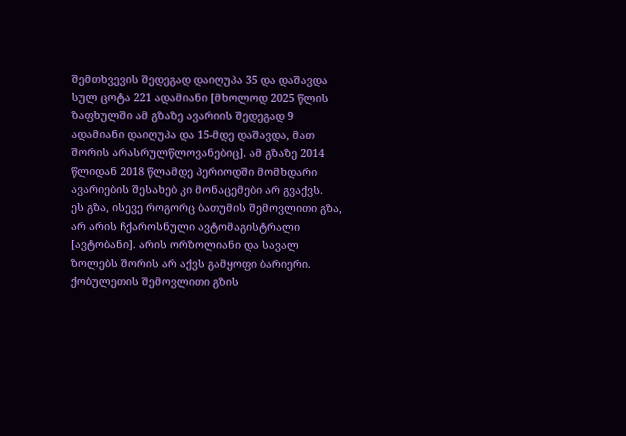შემთხვევის შედეგად დაიღუპა 35 და დაშავდა სულ ცოტა 221 ადამიანი [მხოლოდ 2025 წლის ზაფხულში ამ გზაზე ავარიის შედეგად 9 ადამიანი დაიღუპა და 15-მდე დაშავდა, მათ შორის არასრულწლოვანებიც]. ამ გზაზე 2014 წლიდან 2018 წლამდე პერიოდში მომხდარი ავარიების შესახებ კი მონაცემები არ გვაქვს.
ეს გზა, ისევე როგორც ბათუმის შემოვლითი გზა, არ არის ჩქაროსნული ავტომაგისტრალი [ავტობანი]. არის ორზოლიანი და სავალ ზოლებს შორის არ აქვს გამყოფი ბარიერი.
ქობულეთის შემოვლითი გზის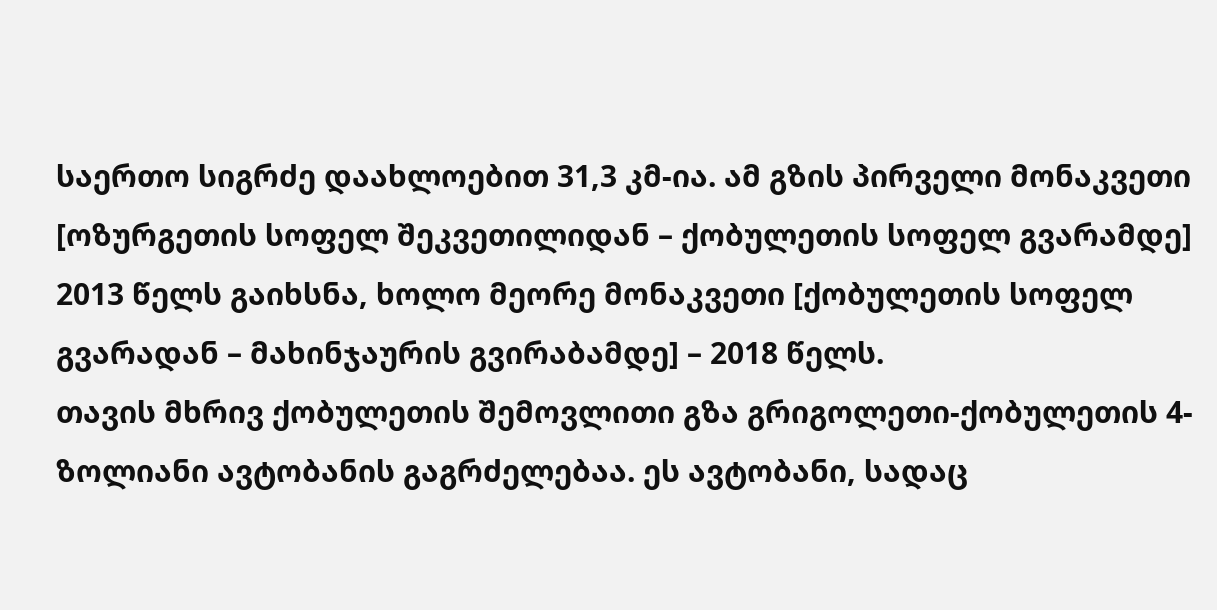საერთო სიგრძე დაახლოებით 31,3 კმ-ია. ამ გზის პირველი მონაკვეთი [ოზურგეთის სოფელ შეკვეთილიდან – ქობულეთის სოფელ გვარამდე] 2013 წელს გაიხსნა, ხოლო მეორე მონაკვეთი [ქობულეთის სოფელ გვარადან – მახინჯაურის გვირაბამდე] – 2018 წელს.
თავის მხრივ ქობულეთის შემოვლითი გზა გრიგოლეთი-ქობულეთის 4-ზოლიანი ავტობანის გაგრძელებაა. ეს ავტობანი, სადაც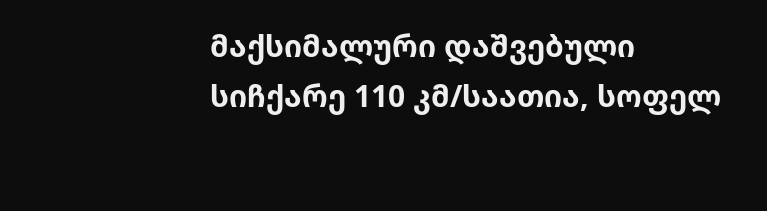მაქსიმალური დაშვებული სიჩქარე 110 კმ/საათია, სოფელ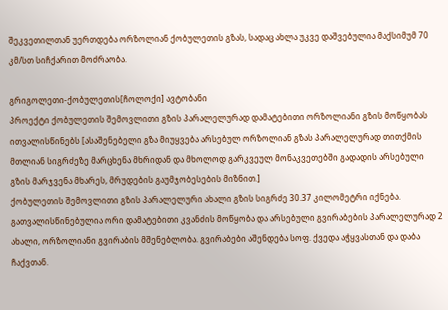შეკვეთილთან უერთდება ორზოლიან ქობულეთის გზას, სადაც ახლა უკვე დაშვებულია მაქსიმუმ 70 კმ/სთ სიჩქარით მოძრაობა.

გრიგოლეთი-ქობულეთის[ჩოლოქი] ავტობანი
პროექტი ქობულეთის შემოვლითი გზის პარალელურად დამატებითი ორზოლიანი გზის მოწყობას ითვალისწინებს [ასაშენებელი გზა მიუყვება არსებულ ორზოლიან გზას პარალელურად თითქმის მთლიან სიგრძეზე მარცხენა მხრიდან და მხოლოდ გარკვეულ მონაკვეთებში გადადის არსებული გზის მარჯვენა მხარეს, მრუდების გაუმჯობესების მიზნით.]
ქობულეთის შემოვლითი გზის პარალელური ახალი გზის სიგრძე 30.37 კილომეტრი იქნება.
გათვალისწინებულია ორი დამატებითი კვანძის მოწყობა და არსებული გვირაბების პარალელურად 2 ახალი, ორზოლიანი გვირაბის მშენებლობა. გვირაბები აშენდება სოფ. ქვედა აჭყვასთან და დაბა ჩაქვთან.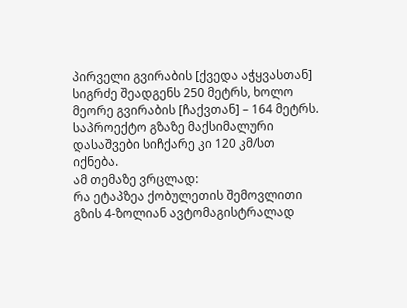პირველი გვირაბის [ქვედა აჭყვასთან] სიგრძე შეადგენს 250 მეტრს, ხოლო მეორე გვირაბის [ჩაქვთან] – 164 მეტრს.
საპროექტო გზაზე მაქსიმალური დასაშვები სიჩქარე კი 120 კმ/სთ იქნება.
ამ თემაზე ვრცლად:
რა ეტაპზეა ქობულეთის შემოვლითი გზის 4-ზოლიან ავტომაგისტრალად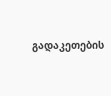გადაკეთების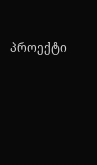პროექტი